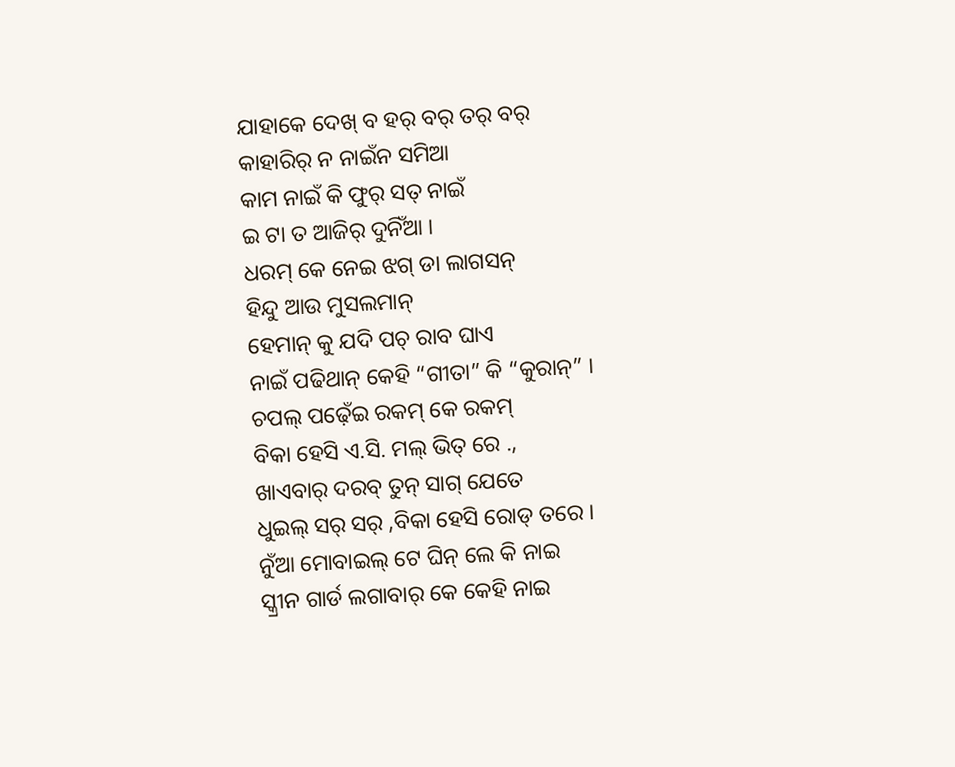ଯାହାକେ ଦେଖ୍ ବ ହର୍ ବର୍ ତର୍ ବର୍
କାହାରିର୍ ନ ନାଇଁନ ସମିଆ
କାମ ନାଇଁ କି ଫୁର୍ ସତ୍ ନାଇଁ
ଇ ଟା ତ ଆଜିର୍ ଦୁନିଁଆ ।
ଧରମ୍ କେ ନେଇ ଝଗ୍ ଡା ଲାଗସନ୍
ହିନ୍ଦୁ ଆଉ ମୁସଲମାନ୍
ହେମାନ୍ କୁ ଯଦି ପଚ୍ ରାବ ଘାଏ
ନାଇଁ ପଢିଥାନ୍ କେହି “ଗୀତା” କି “କୁରାନ୍” ।
ଚପଲ୍ ପଢ଼େଁଇ ରକମ୍ କେ ରକମ୍
ବିକା ହେସି ଏ.ସି. ମଲ୍ ଭିତ୍ ରେ .,
ଖାଏବାର୍ ଦରବ୍ ତୁନ୍ ସାଗ୍ ଯେତେ
ଧୁଇଲ୍ ସର୍ ସର୍ ,ବିକା ହେସି ରୋଡ୍ ତରେ ।
ନୁଁଆ ମୋବାଇଲ୍ ଟେ ଘିନ୍ ଲେ କି ନାଇ
ସ୍କ୍ରୀନ ଗାର୍ଡ ଲଗାବାର୍ କେ କେହି ନାଇ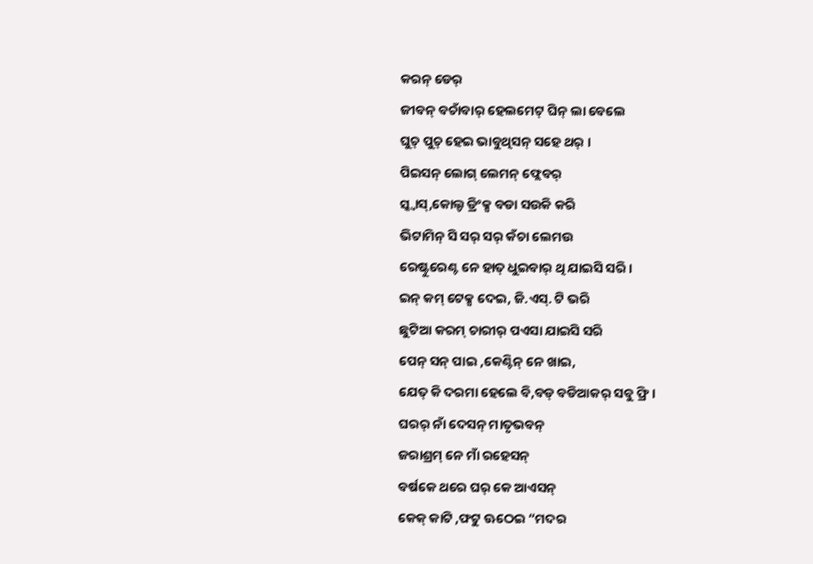କରନ୍ ଡେର୍
ଜୀବନ୍ ବଚାଁବାର୍ ହେଲମେଟ୍ ଘିନ୍ ଲା ବେଲେ
ଘୁଚ୍ ପୁଚ୍ ହେଇ ଭାବୁଥିସନ୍ ସହେ ଥର୍ ।
ପିଇସନ୍ ଲୋଗ୍ ଲେମନ୍ ଫ୍ଲେବର୍
ସ୍କ୍ୱାସ୍,କୋଲ୍ଡ ଡ୍ରିଂକ୍ସ ବଡା ସଉକି କରି
ଭିଟାମିନ୍ ସି ସର୍ ସର୍ କଁଚା ଲେମଉ
ରେଷ୍ଟୁରେଣ୍ଟ ନେ ହାତ୍ ଧୁଇବାର୍ ଥି ଯାଇସି ସରି ।
ଇନ୍ କମ୍ ଟେକ୍ସ ଦେଇ, ଜି.ଏସ୍. ଟି ଭରି
ଛୁଟିଆ କରମ୍ ଚାରୀର୍ ପଏସା ଯାଇସି ସରି
ପେନ୍ ସନ୍ ପାଇ ,କେଣ୍ଟିନ୍ ନେ ଖାଇ,
ଯେତ୍ କି ଦରମା ହେଲେ ବି,ବଡ୍ ବଡିଆକର୍ ସବୁ ଫ୍ରି ।
ଘରର୍ ନାଁ ଦେସନ୍ ମାତୃଭବନ୍
ଜରାଶ୍ରମ୍ ନେ ମାଁ ରହେସନ୍
ବର୍ଷକେ ଥରେ ଘର୍ କେ ଆଏସନ୍
କେକ୍ କାଟି ,ଫଟୁ ଊଠେଇ “ମଦର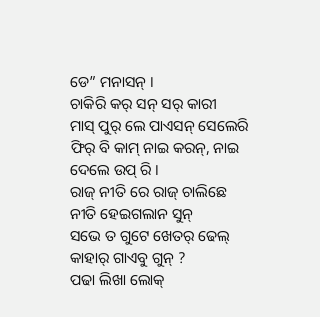ଡେ” ମନାସନ୍ ।
ଚାକିରି କର୍ ସନ୍ ସର୍ କାରୀ
ମାସ୍ ପୁର୍ ଲେ ପାଏସନ୍ ସେଲେରି
ଫିର୍ ବି କାମ୍ ନାଇ କରନ୍, ନାଇ ଦେଲେ ଉପ୍ ରି ।
ରାଜ୍ ନୀତି ରେ ରାଜ୍ ଚାଲିଛେ
ନୀତି ହେଇଗଲାନ ସୁନ୍
ସଭେ ତ ଗୁଟେ ଖେତର୍ ଢେଲ୍
କାହାର୍ ଗାଏବୁ ଗୁନ୍ ?
ପଢା ଲିଖା ଲୋକ୍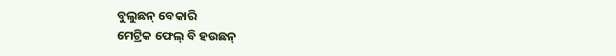ବୁଲୁଛନ୍ ବେକାରି
ମେଟ୍ରିକ ଫେଲ୍ ବି ହଉଛନ୍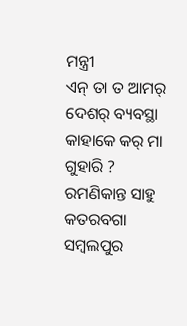ମନ୍ତ୍ରୀ
ଏନ୍ ତା ତ ଆମର୍ ଦେଶର୍ ବ୍ୟବସ୍ଥା
କାହାକେ କର୍ ମା ଗୁହାରି ?
ରମଣିକାନ୍ତ ସାହୁ
କତରବଗା
ସମ୍ବଲପୁର